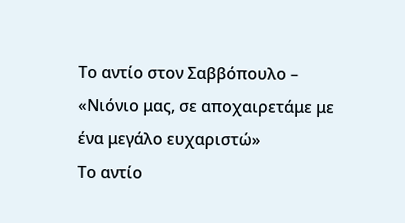Το αντίο στον Σαββόπουλο – «Νιόνιο μας, σε αποχαιρετάμε με ένα μεγάλο ευχαριστώ»
Το αντίο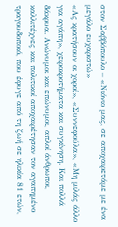στον Σαββόπουλο – «Νιόνιο μας, σε αποχαιρετάμε με ένα μεγάλο ευχαριστώ»
«Ας κρατήσουν οι χοροί», «Συννεφούλα», «Μη μιλάς άλλο για αγάπη», χειροκροτήματα και συγκίνηση. Και πολλά δάκρυα. Ανώνυμοι και επώνυμοι, απλοί άνθρωποι, καλλιτέχνες και πολιτικοί αποχαιρέτησαν τον αγαπημένο τραγουδοποιό, που έφυγε από τη ζωή σε ηλικία 81 ετών,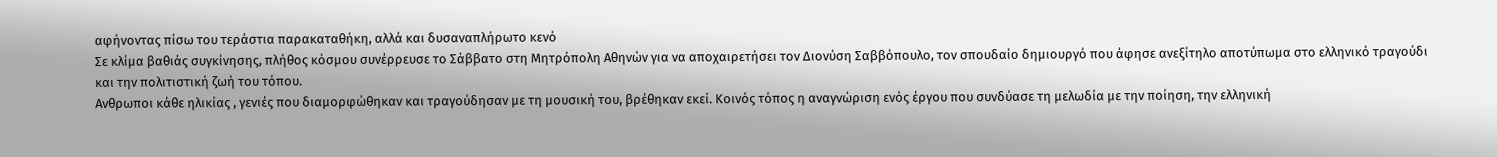αφήνοντας πίσω του τεράστια παρακαταθήκη, αλλά και δυσαναπλήρωτο κενό
Σε κλίμα βαθιάς συγκίνησης, πλήθος κόσμου συνέρρευσε το Σάββατο στη Μητρόπολη Αθηνών για να αποχαιρετήσει τον Διονύση Σαββόπουλο, τον σπουδαίο δημιουργό που άφησε ανεξίτηλο αποτύπωμα στο ελληνικό τραγούδι και την πολιτιστική ζωή του τόπου.
Ανθρωποι κάθε ηλικίας , γενιές που διαμορφώθηκαν και τραγούδησαν με τη μουσική του, βρέθηκαν εκεί. Κοινός τόπος η αναγνώριση ενός έργου που συνδύασε τη μελωδία με την ποίηση, την ελληνική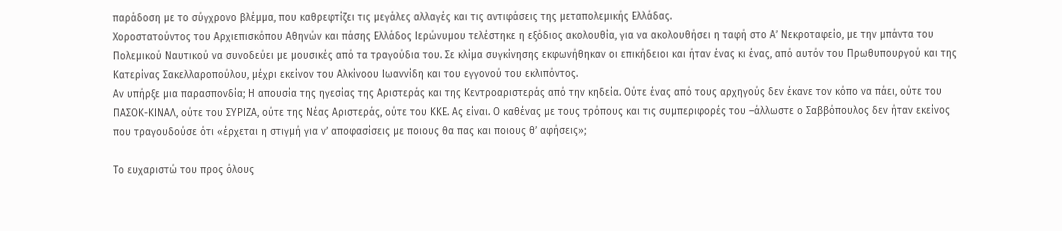παράδοση με το σύγχρονο βλέμμα, που καθρεφτίζει τις μεγάλες αλλαγές και τις αντιφάσεις της μεταπολεμικής Ελλάδας.
Χοροστατούντος του Αρχιεπισκόπου Αθηνών και πάσης Ελλάδος Ιερώνυμου τελέστηκε η εξόδιος ακολουθία, για να ακολουθήσει η ταφή στο Α’ Νεκροταφείο, με την μπάντα του Πολεμικού Ναυτικού να συνοδεύει με μουσικές από τα τραγούδια του. Σε κλίμα συγκίνησης εκφωνήθηκαν οι επικήδειοι και ήταν ένας κι ένας, από αυτόν του Πρωθυπουργού και της Κατερίνας Σακελλαροπούλου, μέχρι εκείνον του Αλκίνοου Ιωαννίδη και του εγγονού του εκλιπόντος.
Αν υπήρξε μια παρασπονδία; Η απουσία της ηγεσίας της Αριστεράς και της Κεντροαριστεράς από την κηδεία. Ούτε ένας από τους αρχηγούς δεν έκανε τον κόπο να πάει, ούτε του ΠΑΣΟΚ-ΚΙΝΑΛ, ούτε του ΣΥΡΙΖΑ, ούτε της Νέας Αριστεράς, ούτε του ΚΚΕ. Ας είναι. Ο καθένας με τους τρόπους και τις συμπεριφορές του –άλλωστε ο Σαββόπουλος δεν ήταν εκείνος που τραγουδούσε ότι «έρχεται η στιγμή για ν’ αποφασίσεις με ποιους θα πας και ποιους θ’ αφήσεις»;

Το ευχαριστώ του προς όλους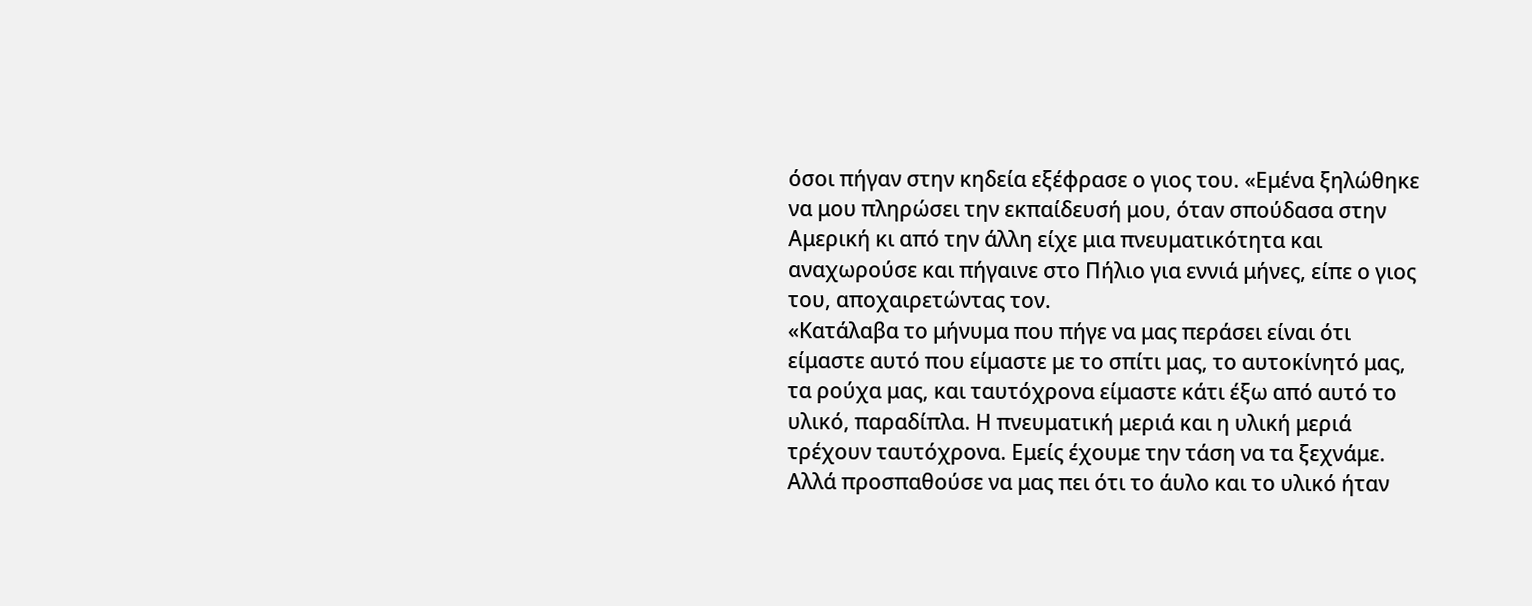όσοι πήγαν στην κηδεία εξέφρασε ο γιος του. «Εμένα ξηλώθηκε να μου πληρώσει την εκπαίδευσή μου, όταν σπούδασα στην Αμερική κι από την άλλη είχε μια πνευματικότητα και αναχωρούσε και πήγαινε στο Πήλιο για εννιά μήνες, είπε ο γιος του, αποχαιρετώντας τον.
«Κατάλαβα το μήνυμα που πήγε να μας περάσει είναι ότι είμαστε αυτό που είμαστε με το σπίτι μας, το αυτοκίνητό μας, τα ρούχα μας, και ταυτόχρονα είμαστε κάτι έξω από αυτό το υλικό, παραδίπλα. Η πνευματική μεριά και η υλική μεριά τρέχουν ταυτόχρονα. Εμείς έχουμε την τάση να τα ξεχνάμε. Αλλά προσπαθούσε να μας πει ότι το άυλο και το υλικό ήταν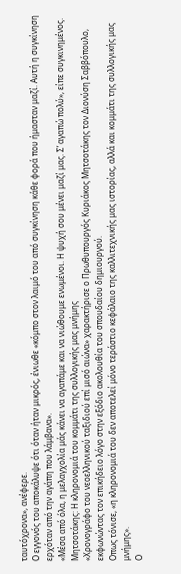ταυτόχρονα», ανέφερε.
Ο εγγονός του αποκάλυψε ότι όταν ήταν μικρός, ένιωθε «κόμπο στον λαιμό του από συγκίνηση κάθε φορά που ήμασταν μαζί. Αυτή η συγκίνηση ερχόταν από την αγάπη που λάμβανα».
«Μέσα από όλα, η μελαγχολία μάς κάνει να αγαπάμε και να νιώθουμε ενωμένοι. Η ψυχή σου μένει μαζί μας. Σ’ αγαπώ πολύ», είπε συγκινημένος.
Μητσοτάκης: Η κληρονομιά του κομμάτι της συλλογικής μας μνήμης
«Χρονογράφο του νεοελληνικού ταξιδιού επί μισό αιώνα» χαρακτήρισε ο Πρωθυπουργός Κυριάκος Μητσοτάκης τον Διονύση Σαββόπουλο, εκφωνώντας τον επικήδειο λόγο στην εξόδιο ακολουθία του σπουδαίου δημιουργού.
Οπως τόνισε, «η κληρονομιά του δεν αποτελεί μόνο τεράστιο κεφάλαιο της καλλιτεχνικής μας ιστορίας, αλλά και κομμάτι της συλλογικής μας μνήμης».
Ο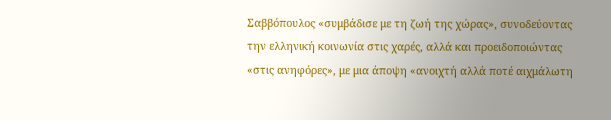Σαββόπουλος «συμβάδισε με τη ζωή της χώρας», συνοδεύοντας την ελληνική κοινωνία στις χαρές, αλλά και προειδοποιώντας «στις ανηφόρες», με μια άποψη «ανοιχτή αλλά ποτέ αιχμάλωτη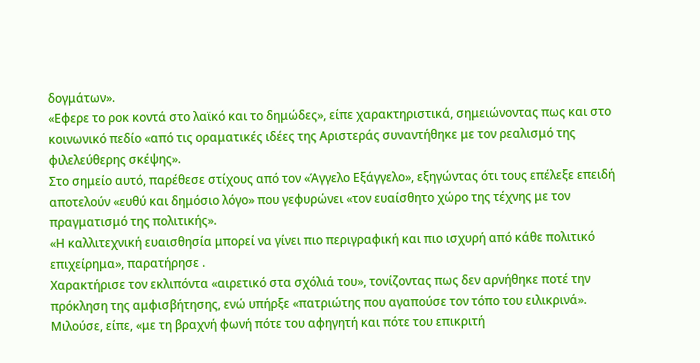δογμάτων».
«Εφερε το ροκ κοντά στο λαϊκό και το δημώδες», είπε χαρακτηριστικά, σημειώνοντας πως και στο κοινωνικό πεδίο «από τις οραματικές ιδέες της Αριστεράς συναντήθηκε με τον ρεαλισμό της φιλελεύθερης σκέψης».
Στο σημείο αυτό, παρέθεσε στίχους από τον «Άγγελο Εξάγγελο», εξηγώντας ότι τους επέλεξε επειδή αποτελούν «ευθύ και δημόσιο λόγο» που γεφυρώνει «τον ευαίσθητο χώρο της τέχνης με τον πραγματισμό της πολιτικής».
«Η καλλιτεχνική ευαισθησία μπορεί να γίνει πιο περιγραφική και πιο ισχυρή από κάθε πολιτικό επιχείρημα», παρατήρησε .
Χαρακτήρισε τον εκλιπόντα «αιρετικό στα σχόλιά του», τονίζοντας πως δεν αρνήθηκε ποτέ την πρόκληση της αμφισβήτησης, ενώ υπήρξε «πατριώτης που αγαπούσε τον τόπο του ειλικρινά».
Μιλούσε, είπε, «με τη βραχνή φωνή πότε του αφηγητή και πότε του επικριτή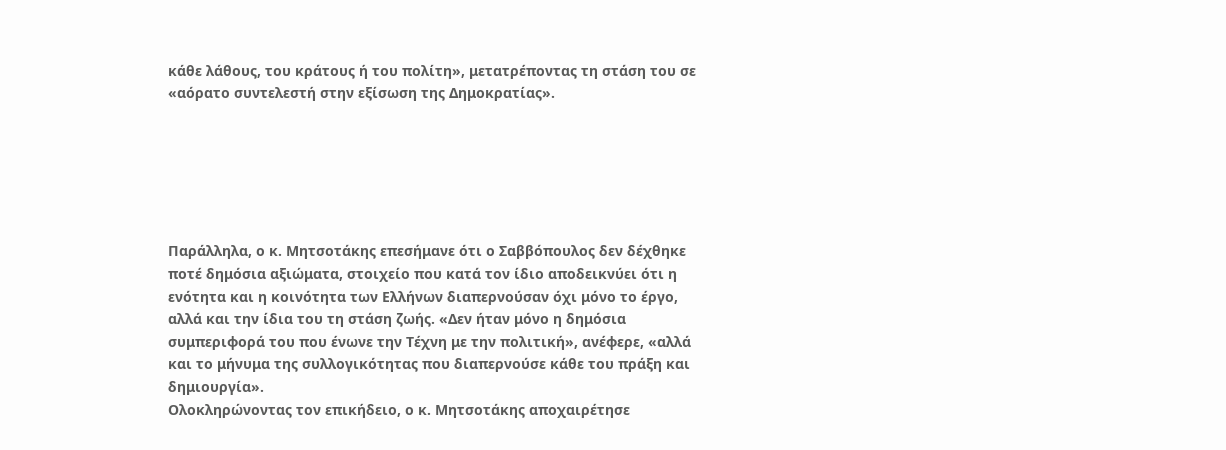κάθε λάθους, του κράτους ή του πολίτη», μετατρέποντας τη στάση του σε «αόρατο συντελεστή στην εξίσωση της Δημοκρατίας».






Παράλληλα, ο κ. Μητσοτάκης επεσήμανε ότι ο Σαββόπουλος δεν δέχθηκε ποτέ δημόσια αξιώματα, στοιχείο που κατά τον ίδιο αποδεικνύει ότι η ενότητα και η κοινότητα των Ελλήνων διαπερνούσαν όχι μόνο το έργο, αλλά και την ίδια του τη στάση ζωής. «Δεν ήταν μόνο η δημόσια συμπεριφορά του που ένωνε την Τέχνη με την πολιτική», ανέφερε, «αλλά και το μήνυμα της συλλογικότητας που διαπερνούσε κάθε του πράξη και δημιουργία».
Ολοκληρώνοντας τον επικήδειο, ο κ. Μητσοτάκης αποχαιρέτησε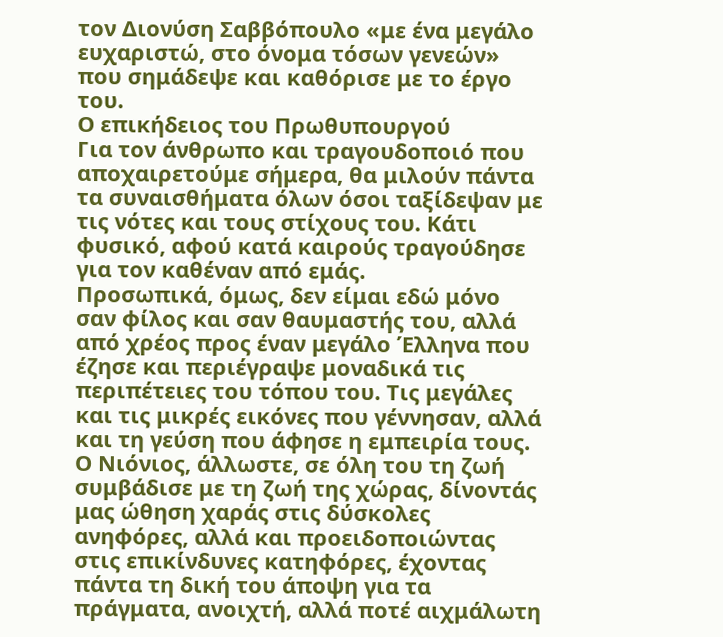τον Διονύση Σαββόπουλο «με ένα μεγάλο ευχαριστώ, στο όνομα τόσων γενεών» που σημάδεψε και καθόρισε με το έργο του.
Ο επικήδειος του Πρωθυπουργού
Για τον άνθρωπο και τραγουδοποιό που αποχαιρετούμε σήμερα, θα μιλούν πάντα τα συναισθήματα όλων όσοι ταξίδεψαν με τις νότες και τους στίχους του. Κάτι φυσικό, αφού κατά καιρούς τραγούδησε για τον καθέναν από εμάς.
Προσωπικά, όμως, δεν είμαι εδώ μόνο σαν φίλος και σαν θαυμαστής του, αλλά από χρέος προς έναν μεγάλο Έλληνα που έζησε και περιέγραψε μοναδικά τις περιπέτειες του τόπου του. Τις μεγάλες και τις μικρές εικόνες που γέννησαν, αλλά και τη γεύση που άφησε η εμπειρία τους.
Ο Νιόνιος, άλλωστε, σε όλη του τη ζωή συμβάδισε με τη ζωή της χώρας, δίνοντάς μας ώθηση χαράς στις δύσκολες ανηφόρες, αλλά και προειδοποιώντας στις επικίνδυνες κατηφόρες, έχοντας πάντα τη δική του άποψη για τα πράγματα, ανοιχτή, αλλά ποτέ αιχμάλωτη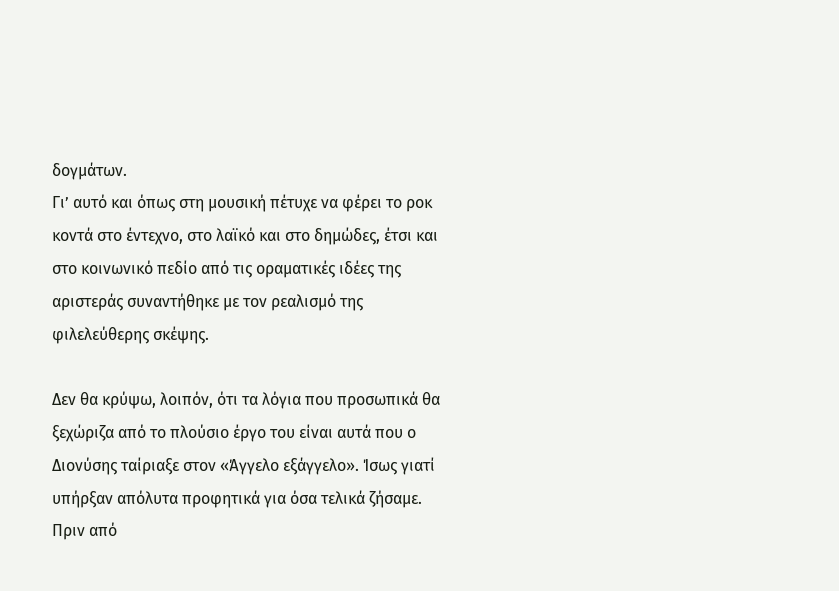δογμάτων.
Γι’ αυτό και όπως στη μουσική πέτυχε να φέρει το ροκ κοντά στο έντεχνο, στο λαϊκό και στο δημώδες, έτσι και στο κοινωνικό πεδίο από τις οραματικές ιδέες της αριστεράς συναντήθηκε με τον ρεαλισμό της φιλελεύθερης σκέψης.

Δεν θα κρύψω, λοιπόν, ότι τα λόγια που προσωπικά θα ξεχώριζα από το πλούσιο έργο του είναι αυτά που ο Διονύσης ταίριαξε στον «Άγγελο εξάγγελο». Ίσως γιατί υπήρξαν απόλυτα προφητικά για όσα τελικά ζήσαμε. Πριν από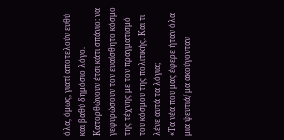όλα, όμως, γιατί αποτελούν ευθύ και βαθύ δημόσιο λόγο. Κατορθώνουν έτσι κάτι σπάνιο: να γεφυρώσουν τον ευαίσθητο κόσμο της τέχνης με τον πραγματισμό του κόσμου της πολιτικής. Και τι λένε αυτά τα λόγια;
«Τα νέα που μας έφερε ήταν όλα μια ψευτιά/ μα ακούγονταν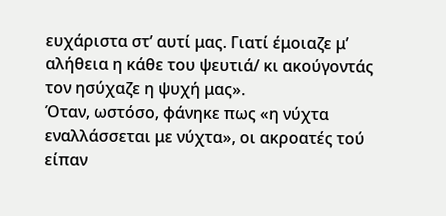ευχάριστα στ’ αυτί μας. Γιατί έμοιαζε μ’ αλήθεια η κάθε του ψευτιά/ κι ακούγοντάς τον ησύχαζε η ψυχή μας».
Όταν, ωστόσο, φάνηκε πως «η νύχτα εναλλάσσεται με νύχτα», οι ακροατές τού είπαν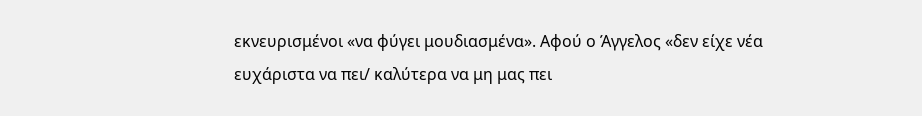εκνευρισμένοι «να φύγει μουδιασμένα». Αφού ο Άγγελος «δεν είχε νέα ευχάριστα να πει/ καλύτερα να μη μας πει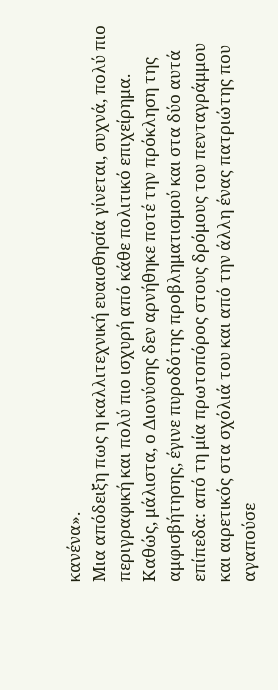κανένα».
Μια απόδειξη πως η καλλιτεχνική ευαισθησία γίνεται, συχνά, πολύ πιο περιγραφική και πολύ πιο ισχυρή από κάθε πολιτικό επιχείρημα.
Καθώς, μάλιστα, ο Διονύσης δεν αρνήθηκε ποτέ την πρόκληση της αμφισβήτησης, έγινε πυροδότης προβληματισμού και στα δύο αυτά επίπεδα: από τη μία πρωτοπόρος στους δρόμους του πενταγράμμου και αιρετικός στα σχόλιά του και από την άλλη ένας πατριώτης που αγαπούσε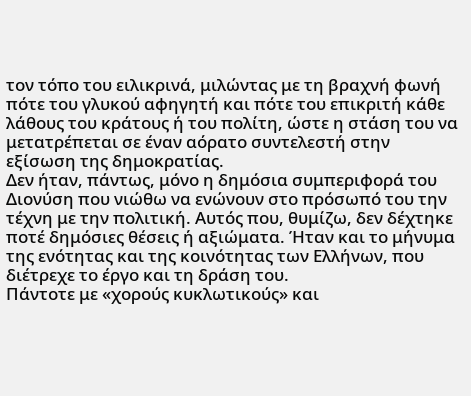τον τόπο του ειλικρινά, μιλώντας με τη βραχνή φωνή πότε του γλυκού αφηγητή και πότε του επικριτή κάθε λάθους του κράτους ή του πολίτη, ώστε η στάση του να μετατρέπεται σε έναν αόρατο συντελεστή στην εξίσωση της δημοκρατίας.
Δεν ήταν, πάντως, μόνο η δημόσια συμπεριφορά του Διονύση που νιώθω να ενώνουν στο πρόσωπό του την τέχνη με την πολιτική. Αυτός που, θυμίζω, δεν δέχτηκε ποτέ δημόσιες θέσεις ή αξιώματα. Ήταν και το μήνυμα της ενότητας και της κοινότητας των Ελλήνων, που διέτρεχε το έργο και τη δράση του.
Πάντοτε με «χορούς κυκλωτικούς» και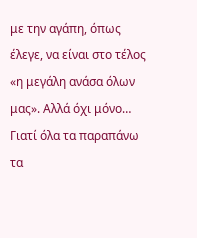με την αγάπη, όπως έλεγε, να είναι στο τέλος «η μεγάλη ανάσα όλων μας». Αλλά όχι μόνο…
Γιατί όλα τα παραπάνω τα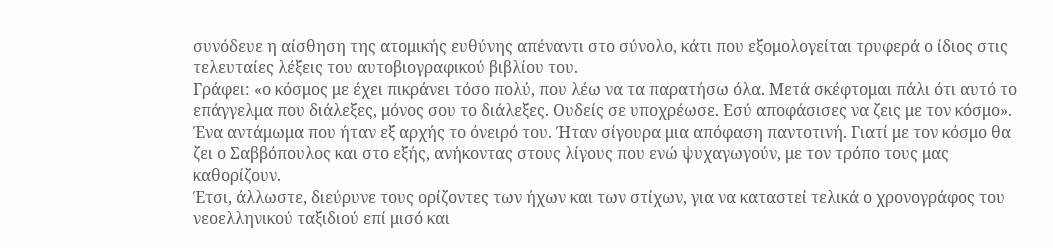συνόδευε η αίσθηση της ατομικής ευθύνης απέναντι στο σύνολο, κάτι που εξομολογείται τρυφερά ο ίδιος στις τελευταίες λέξεις του αυτοβιογραφικού βιβλίου του.
Γράφει: «ο κόσμος με έχει πικράνει τόσο πολύ, που λέω να τα παρατήσω όλα. Μετά σκέφτομαι πάλι ότι αυτό το επάγγελμα που διάλεξες, μόνος σου το διάλεξες. Ουδείς σε υποχρέωσε. Εσύ αποφάσισες να ζεις με τον κόσμο».
Ένα αντάμωμα που ήταν εξ αρχής το όνειρό του. Ήταν σίγουρα μια απόφαση παντοτινή. Γιατί με τον κόσμο θα ζει ο Σαββόπουλος και στο εξής, ανήκοντας στους λίγους που ενώ ψυχαγωγούν, με τον τρόπο τους μας καθορίζουν.
Έτσι, άλλωστε, διεύρυνε τους ορίζοντες των ήχων και των στίχων, για να καταστεί τελικά ο χρονογράφος του νεοελληνικού ταξιδιού επί μισό και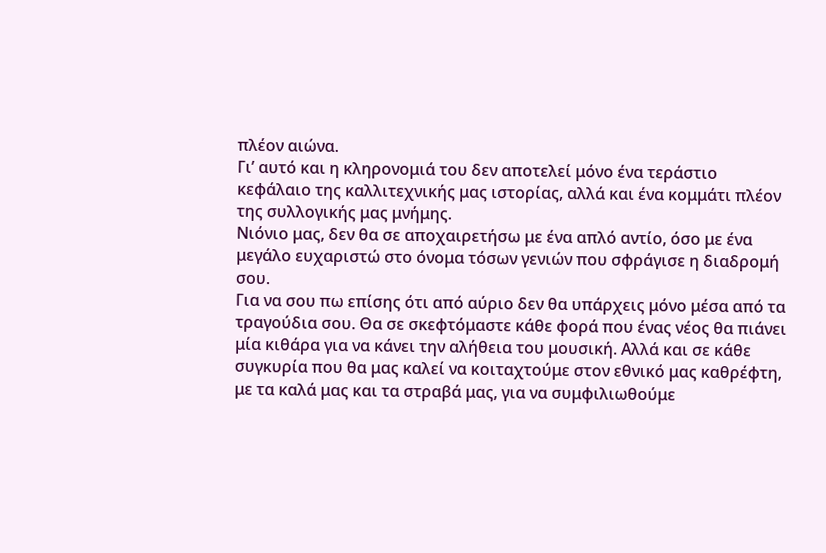πλέον αιώνα.
Γι’ αυτό και η κληρονομιά του δεν αποτελεί μόνο ένα τεράστιο κεφάλαιο της καλλιτεχνικής μας ιστορίας, αλλά και ένα κομμάτι πλέον της συλλογικής μας μνήμης.
Νιόνιο μας, δεν θα σε αποχαιρετήσω με ένα απλό αντίο, όσο με ένα μεγάλο ευχαριστώ στο όνομα τόσων γενιών που σφράγισε η διαδρομή σου.
Για να σου πω επίσης ότι από αύριο δεν θα υπάρχεις μόνο μέσα από τα τραγούδια σου. Θα σε σκεφτόμαστε κάθε φορά που ένας νέος θα πιάνει μία κιθάρα για να κάνει την αλήθεια του μουσική. Αλλά και σε κάθε συγκυρία που θα μας καλεί να κοιταχτούμε στον εθνικό μας καθρέφτη, με τα καλά μας και τα στραβά μας, για να συμφιλιωθούμε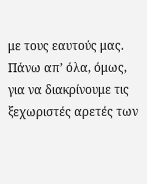με τους εαυτούς μας.
Πάνω απ’ όλα, όμως, για να διακρίνουμε τις ξεχωριστές αρετές των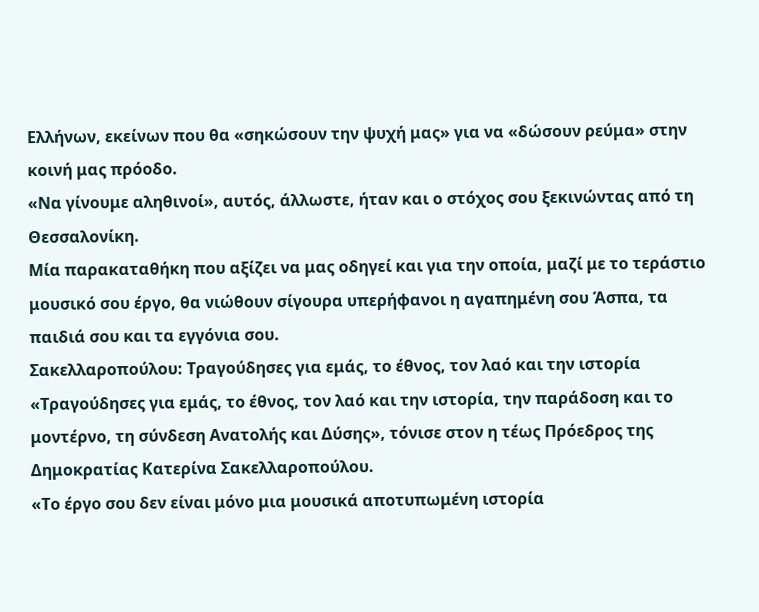Ελλήνων, εκείνων που θα «σηκώσουν την ψυχή μας» για να «δώσουν ρεύμα» στην κοινή μας πρόοδο.
«Να γίνουμε αληθινοί», αυτός, άλλωστε, ήταν και ο στόχος σου ξεκινώντας από τη Θεσσαλονίκη.
Μία παρακαταθήκη που αξίζει να μας οδηγεί και για την οποία, μαζί με το τεράστιο μουσικό σου έργο, θα νιώθουν σίγουρα υπερήφανοι η αγαπημένη σου Άσπα, τα παιδιά σου και τα εγγόνια σου.
Σακελλαροπούλου: Τραγούδησες για εμάς, το έθνος, τον λαό και την ιστορία
«Τραγούδησες για εμάς, το έθνος, τον λαό και την ιστορία, την παράδοση και το μοντέρνο, τη σύνδεση Ανατολής και Δύσης», τόνισε στον η τέως Πρόεδρος της Δημοκρατίας Κατερίνα Σακελλαροπούλου.
«Το έργο σου δεν είναι μόνο μια μουσικά αποτυπωμένη ιστορία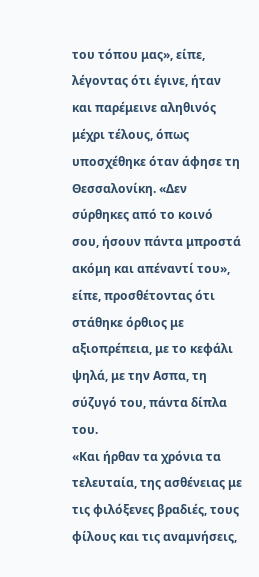του τόπου μας», είπε, λέγοντας ότι έγινε, ήταν και παρέμεινε αληθινός μέχρι τέλους, όπως υποσχέθηκε όταν άφησε τη Θεσσαλονίκη. «Δεν σύρθηκες από το κοινό σου, ήσουν πάντα μπροστά ακόμη και απέναντί του», είπε, προσθέτοντας ότι στάθηκε όρθιος με αξιοπρέπεια, με το κεφάλι ψηλά, με την Ασπα, τη σύζυγό του, πάντα δίπλα του.
«Και ήρθαν τα χρόνια τα τελευταία, της ασθένειας με τις φιλόξενες βραδιές, τους φίλους και τις αναμνήσεις,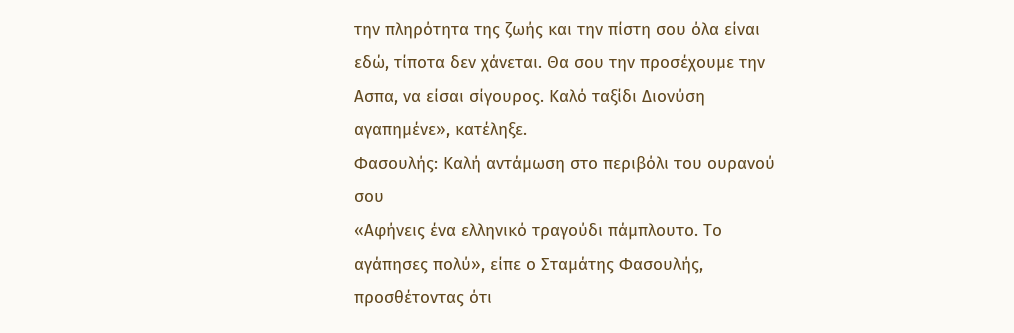την πληρότητα της ζωής και την πίστη σου όλα είναι εδώ, τίποτα δεν χάνεται. Θα σου την προσέχουμε την Ασπα, να είσαι σίγουρος. Καλό ταξίδι Διονύση αγαπημένε», κατέληξε.
Φασουλής: Καλή αντάμωση στο περιβόλι του ουρανού σου
«Αφήνεις ένα ελληνικό τραγούδι πάμπλουτο. Το αγάπησες πολύ», είπε ο Σταμάτης Φασουλής, προσθέτοντας ότι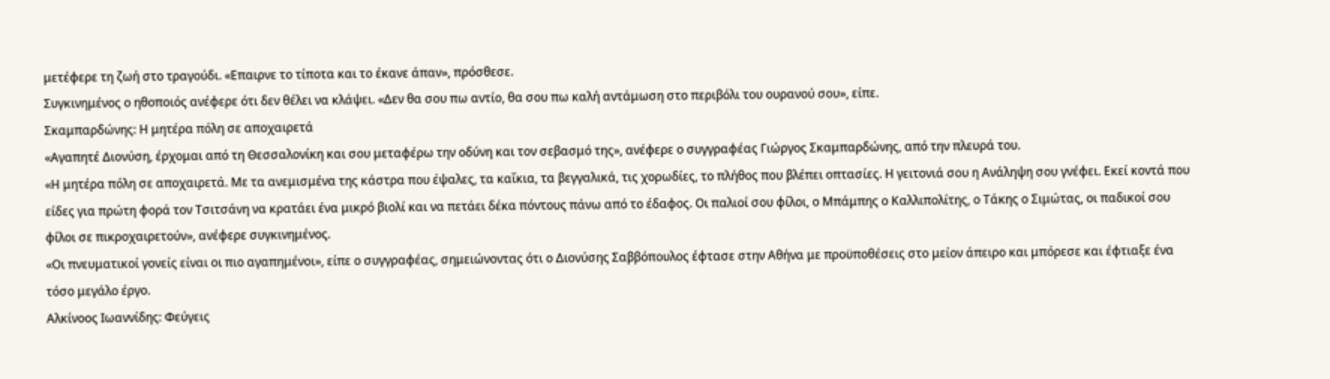μετέφερε τη ζωή στο τραγούδι. «Επαιρνε το τίποτα και το έκανε άπαν», πρόσθεσε.
Συγκινημένος ο ηθοποιός ανέφερε ότι δεν θέλει να κλάψει. «Δεν θα σου πω αντίο, θα σου πω καλή αντάμωση στο περιβόλι του ουρανού σου», είπε.
Σκαμπαρδώνης: Η μητέρα πόλη σε αποχαιρετά
«Αγαπητέ Διονύση, έρχομαι από τη Θεσσαλονίκη και σου μεταφέρω την οδύνη και τον σεβασμό της», ανέφερε ο συγγραφέας Γιώργος Σκαμπαρδώνης, από την πλευρά του.
«Η μητέρα πόλη σε αποχαιρετά. Με τα ανεμισμένα της κάστρα που έψαλες, τα καΐκια, τα βεγγαλικά, τις χορωδίες, το πλήθος που βλέπει οπτασίες. Η γειτονιά σου η Ανάληψη σου γνέφει. Εκεί κοντά που είδες για πρώτη φορά τον Τσιτσάνη να κρατάει ένα μικρό βιολί και να πετάει δέκα πόντους πάνω από το έδαφος. Οι παλιοί σου φίλοι, ο Μπάμπης ο Καλλιπολίτης, ο Τάκης ο Σιμώτας, οι παδικοί σου φίλοι σε πικροχαιρετούν», ανέφερε συγκινημένος.
«Οι πνευματικοί γονείς είναι οι πιο αγαπημένοι», είπε ο συγγραφέας, σημειώνοντας ότι ο Διονύσης Σαββόπουλος έφτασε στην Αθήνα με προϋποθέσεις στο μείον άπειρο και μπόρεσε και έφτιαξε ένα τόσο μεγάλο έργο.
Αλκίνοος Ιωαννίδης: Φεύγεις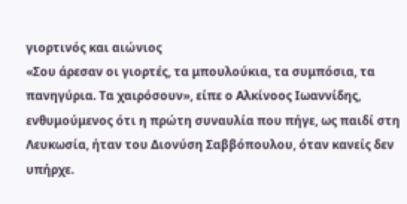γιορτινός και αιώνιος
«Σου άρεσαν οι γιορτές, τα μπουλούκια, τα συμπόσια, τα πανηγύρια. Τα χαιρόσουν», είπε ο Αλκίνοος Ιωαννίδης, ενθυμούμενος ότι η πρώτη συναυλία που πήγε, ως παιδί στη Λευκωσία, ήταν του Διονύση Σαββόπουλου, όταν κανείς δεν υπήρχε.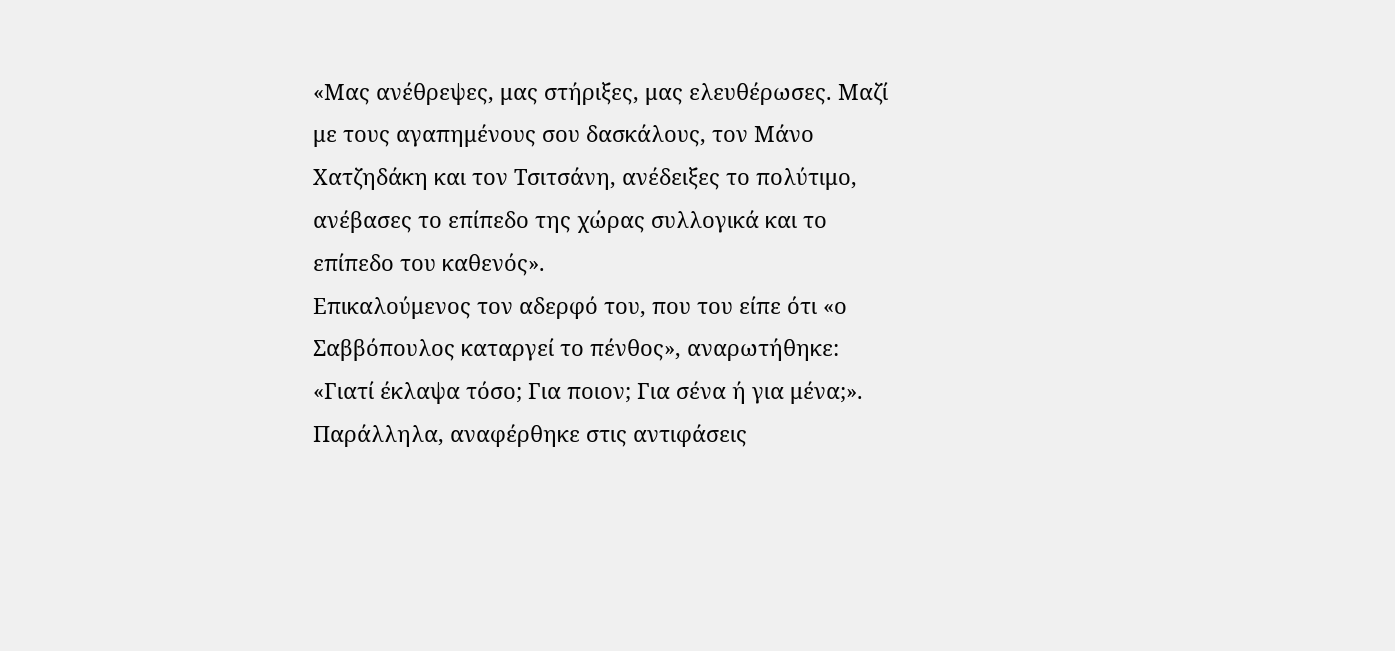«Μας ανέθρεψες, μας στήριξες, μας ελευθέρωσες. Μαζί με τους αγαπημένους σου δασκάλους, τον Μάνο Χατζηδάκη και τον Τσιτσάνη, ανέδειξες το πολύτιμο, ανέβασες το επίπεδο της χώρας συλλογικά και το επίπεδο του καθενός».
Επικαλούμενος τον αδερφό του, που του είπε ότι «ο Σαββόπουλος καταργεί το πένθος», αναρωτήθηκε: «Γιατί έκλαψα τόσο; Για ποιον; Για σένα ή για μένα;».
Παράλληλα, αναφέρθηκε στις αντιφάσεις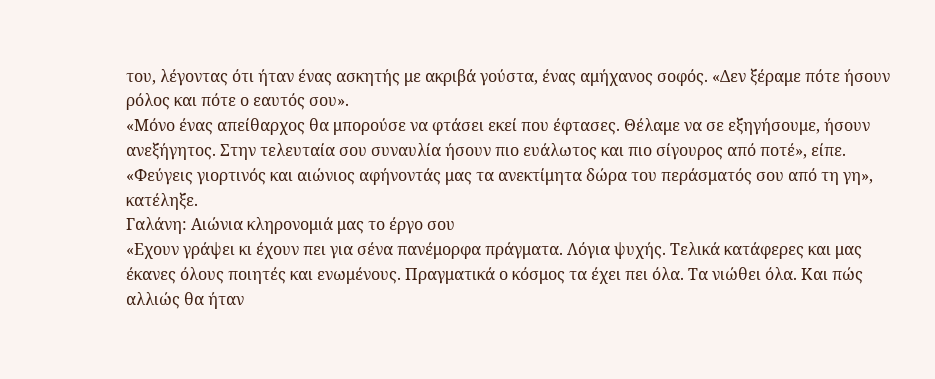του, λέγοντας ότι ήταν ένας ασκητής με ακριβά γούστα, ένας αμήχανος σοφός. «Δεν ξέραμε πότε ήσουν ρόλος και πότε ο εαυτός σου».
«Μόνο ένας απείθαρχος θα μπορούσε να φτάσει εκεί που έφτασες. Θέλαμε να σε εξηγήσουμε, ήσουν ανεξήγητος. Στην τελευταία σου συναυλία ήσουν πιο ευάλωτος και πιο σίγουρος από ποτέ», είπε.
«Φεύγεις γιορτινός και αιώνιος αφήνοντάς μας τα ανεκτίμητα δώρα του περάσματός σου από τη γη», κατέληξε.
Γαλάνη: Αιώνια κληρονομιά μας το έργο σου
«Εχουν γράψει κι έχουν πει για σένα πανέμορφα πράγματα. Λόγια ψυχής. Τελικά κατάφερες και μας έκανες όλους ποιητές και ενωμένους. Πραγματικά ο κόσμος τα έχει πει όλα. Τα νιώθει όλα. Και πώς αλλιώς θα ήταν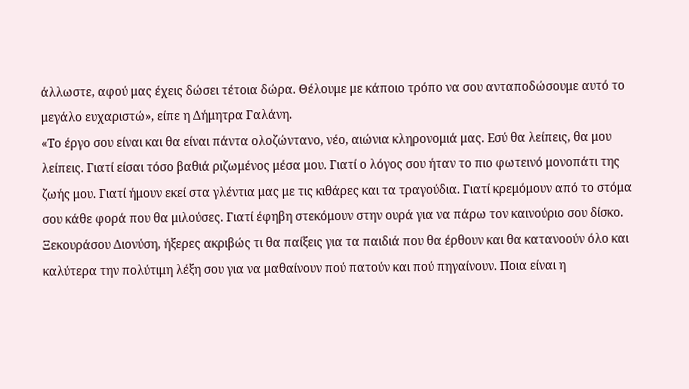άλλωστε, αφού μας έχεις δώσει τέτοια δώρα. Θέλουμε με κάποιο τρόπο να σου ανταποδώσουμε αυτό το μεγάλο ευχαριστώ», είπε η Δήμητρα Γαλάνη.
«Το έργο σου είναι και θα είναι πάντα ολοζώντανο, νέο, αιώνια κληρονομιά μας. Εσύ θα λείπεις, θα μου λείπεις. Γιατί είσαι τόσο βαθιά ριζωμένος μέσα μου. Γιατί ο λόγος σου ήταν το πιο φωτεινό μονοπάτι της ζωής μου. Γιατί ήμουν εκεί στα γλέντια μας με τις κιθάρες και τα τραγούδια. Γιατί κρεμόμουν από το στόμα σου κάθε φορά που θα μιλούσες. Γιατί έφηβη στεκόμουν στην ουρά για να πάρω τον καινούριο σου δίσκο.
Ξεκουράσου Διονύση, ήξερες ακριβώς τι θα παίξεις για τα παιδιά που θα έρθουν και θα κατανοούν όλο και καλύτερα την πολύτιμη λέξη σου για να μαθαίνουν πού πατούν και πού πηγαίνουν. Ποια είναι η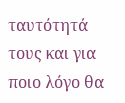ταυτότητά τους και για ποιο λόγο θα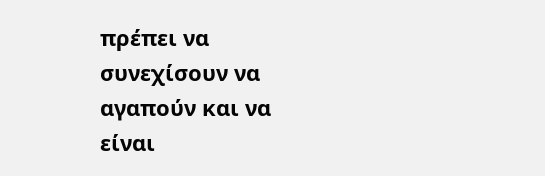πρέπει να συνεχίσουν να αγαπούν και να είναι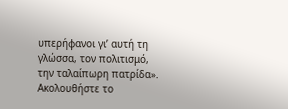υπερήφανοι γι’ αυτή τη γλώσσα, τον πολιτισμό, την ταλαίπωρη πατρίδα».
Ακολουθήστε το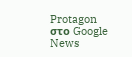Protagon στο Google News